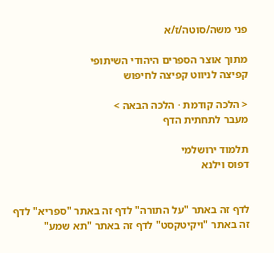פני משה/סוטה/ז/א

מתוך אוצר הספרים היהודי השיתופי
קפיצה לניווט קפיצה לחיפוש

< הלכה קודמת · הלכה הבאה >
מעבר לתחתית הדף

תלמוד ירושלמי
דפוס וילנא


לדף זה באתר "על התורה" לדף זה באתר "ספריא" לדף זה באתר "ויקיטקסט" לדף זה באתר "תא שמע"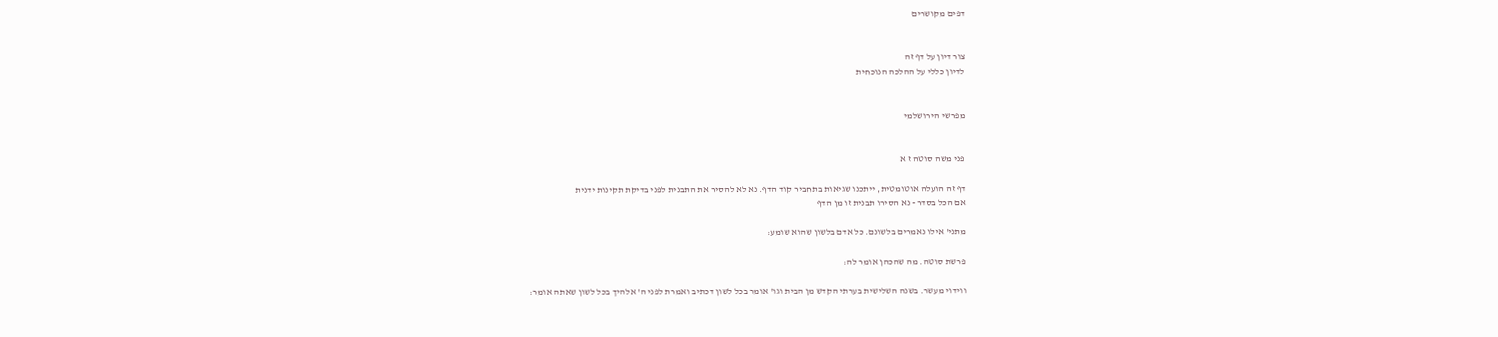דפים מקושרים


צור דיון על דף זה
לדיון כללי על ההלכה הנוכחית


מפרשי הירושלמי


פני משה סוטה ז א

דף זה הועלה אוטומטית, ייתכנו שגיאות בתחביר קוד הדף. נא לא להסיר את התבנית לפני בדיקת תקינות ידנית
אם הכל בסדר - נא הסירו תבנית זו מן הדף

מתני' אילו נאמרים בלשונם. כל אדם בלשון שהוא שומע:

פרשת סוטה. מה שהכהן אומר לה:

ווידוי מעשר. בשנה השלישית בערתי הקדש מן הבית וגו' אומר בכל לשון דכתיב ואמרת לפני ה' אלהיך בכל לשון שאתה אומר: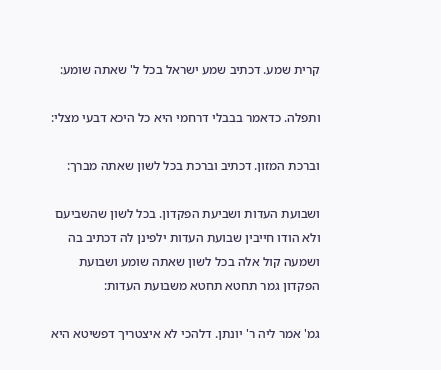קרית שמע. דכתיב שמע ישראל בכל ל' שאתה שומע:

ותפלה. כדאמר בבבלי דרחמי היא כל היכא דבעי מצלי:

וברכת המזון. דכתיב וברכת בכל לשון שאתה מברך:

ושבועת העדות ושביעת הפקדון. בכל לשון שהשביעם ולא הודו חייבין שבועת העדות ילפינן לה דכתיב בה ושמעה קול אלה בכל לשון שאתה שומע ושבועת הפקדון גמר תחטא תחטא משבועת העדות:

גמ' אמר ליה ר' יונתן. דלהכי לא איצטריך דפשיטא היא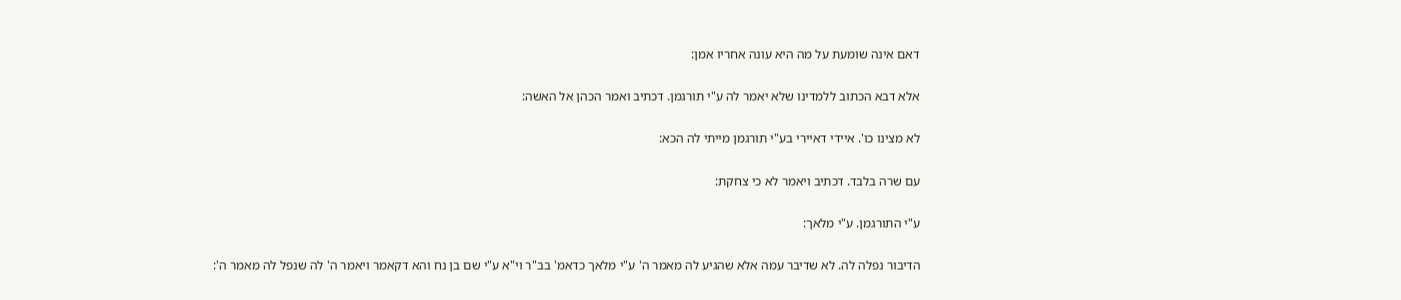דאם אינה שומעת על מה היא עונה אחריו אמן:

אלא דבא הכתוב ללמדינו שלא יאמר לה ע"י תורגמן. דכתיב ואמר הכהן אל האשה:

לא מצינו כו'. איידי דאיירי בע"י תורגמן מייתי לה הכא:

עם שרה בלבד. דכתיב ויאמר לא כי צחקת:

ע"י התורגמן. ע"י מלאך:

הדיבור נפלה לה. לא שדיבר עמה אלא שהגיע לה מאמר ה' ע"י מלאך כדאמ' בב"ר וי"א ע"י שם בן נח והא דקאמר ויאמר ה' לה שנפל לה מאמר ה':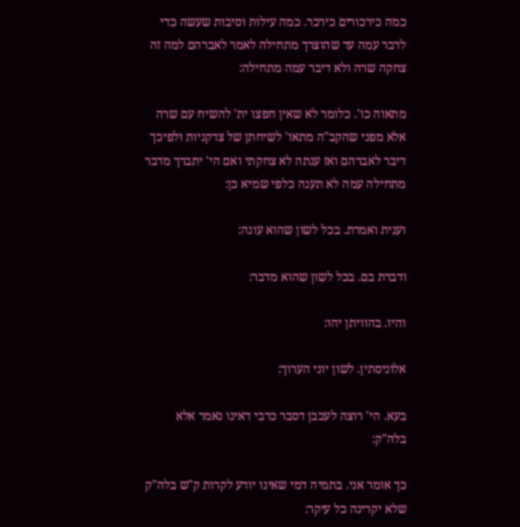כמה כירכורים כירכר. כמה עילות וסיבות שעשה כדי לדבר עמה עד שהוצרך מתחילה לאמר לאברהם למה זה צחקה שרה ולא דיבר עמה מתחילה:

מתאוה כו'. כלומר לא שאין חפצו ית' להשיח עם שרה אלא מפני שהקב"ה מתאו' לשיחתן של צדקניות ולפיכך דיבר לאברהם ואז ענתה לא צחקתי ואם הי' יתברך מדבר מתחילה עמה לא תענה כלפי שמיא כן:

וענית ואמרת. בכל לשון שהוא עונה:

ודברת בם. בכל לשון שהוא מדבר:

והיו. בהוויתן יהו:

אלוניסתין. לשון יוני הערוך:

בעא. הי' רוצה לעכבן דסבר כרבי דאינו נאמר אלא בלה"ק:

כך אומר אני. בתמיה דמי שאינו יודע לקרות ק"ש בלה"ק שלא יקרינה כל עיקר: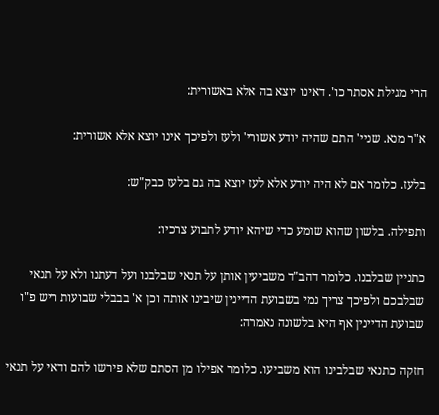הרי מגילת אסתר כו'. דאינו יוצא בה אלא באשורית:

א"ר מנא. שניי' התם שהיה יודע אשורי' ולעז ולפיכך אינו יוצא אלא אשורית:

בלעז. כלומר אם לא היה יודע אלא לעז יוצא בה גם בלעז כבק"ש:

ותפילה. בלשון שהוא שומע כדי שיהא יודע לתבוע צרכיו:

כתניין שבלבנו. כלומר דהב"ד משביעין אותן על תנאי שבלבנו ועל דעתנו ולא על תנאי שבלבכם ולפיכך צריך נמי בשבועת הדיינין שיבינו אותה וכן א' בבבלי שבועות ריש פ"ו שבועת הדיינין אף היא בלשונה נאמרה:

חזקה כתנאי שבלבינו הוא משביעו. כלומר אפילו מן הסתם שלא פירשו להם ודאי על תנאי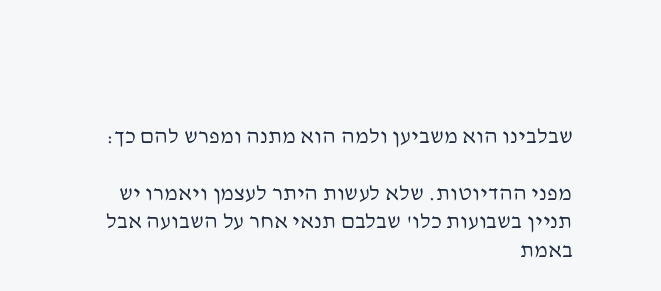שבלבינו הוא משביען ולמה הוא מתנה ומפרש להם כך:

מפני ההדיוטות. שלא לעשות היתר לעצמן ויאמרו יש תניין בשבועות כלו' שבלבם תנאי אחר על השבועה אבל באמת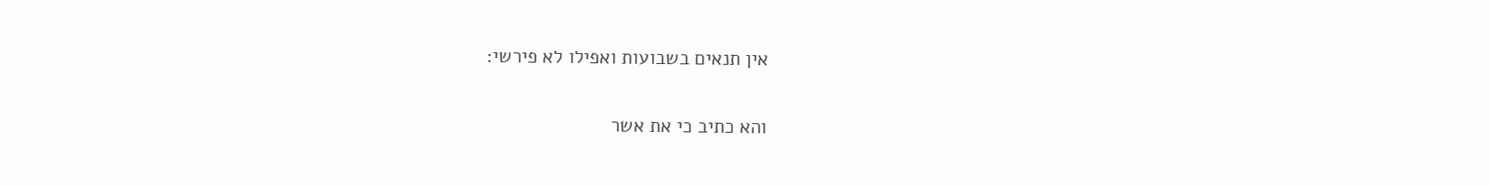אין תנאים בשבועות ואפילו לא פירשי:

והא כתיב כי את אשר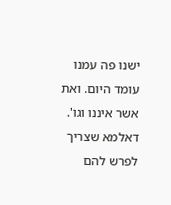ישנו פה עמנו עומד היום. ואת אשר איננו וגו'. דאלמא שצריך לפרש להם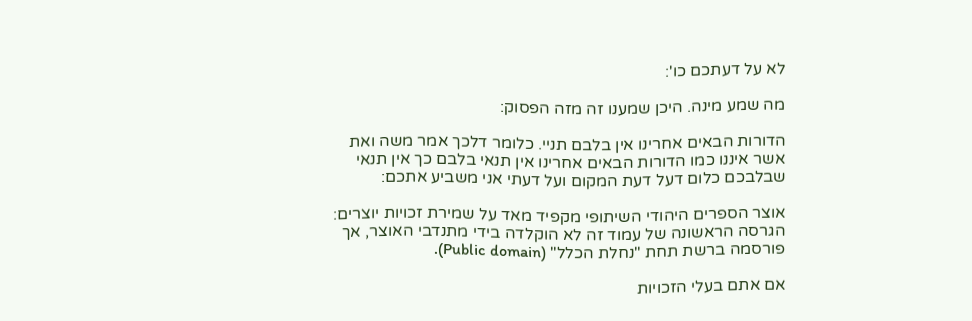לא על דעתכם כו':

מה שמע מינה. היכן שמענו זה מזה הפסוק:

הדורות הבאים אחרינו אין בלבם תניי. כלומר דלכך אמר משה ואת אשר איננו כמו הדורות הבאים אחרינו אין תנאי בלבם כך אין תנאי שבלבכם כלום דעל דעת המקום ועל דעתי אני משביע אתכם:

אוצר הספרים היהודי השיתופי מקפיד מאד על שמירת זכויות יוצרים: הגרסה הראשונה של עמוד זה לא הוקלדה בידי מתנדבי האוצר, אך פורסמה ברשת תחת "נחלת הכלל" (Public domain).

אם אתם בעלי הזכויות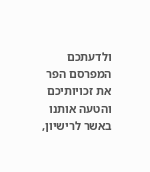ולדעתכם המפרסם הפר את זכויותיכם והטעה אותנו באשר לרישיון,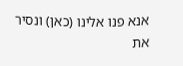אנא פנו אלינו (כאן) ונסיר את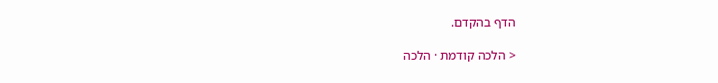הדף בהקדם.

< הלכה קודמת · הלכה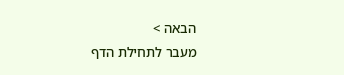הבאה >
מעבר לתחילת הדף